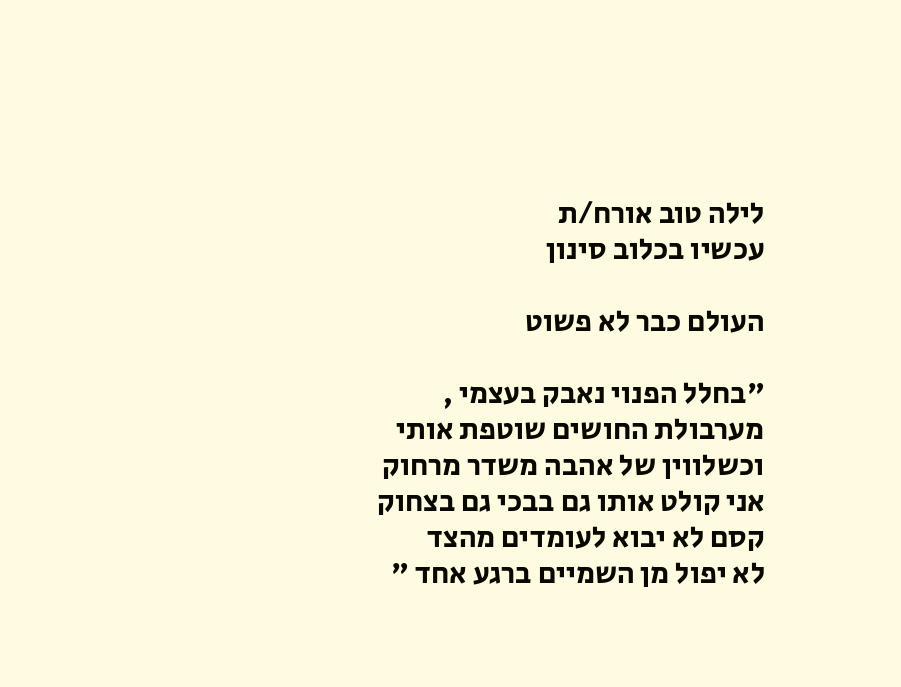לילה טוב אורח/ת
עכשיו בכלוב סינון

העולם כבר לא פשוט

"בחלל הפנוי נאבק בעצמי ,
מערבולת החושים שוטפת אותי
וכשלווין של אהבה משדר מרחוק
אני קולט אותו גם בבכי גם בצחוק
קסם לא יבוא לעומדים מהצד
לא יפול מן השמיים ברגע אחד "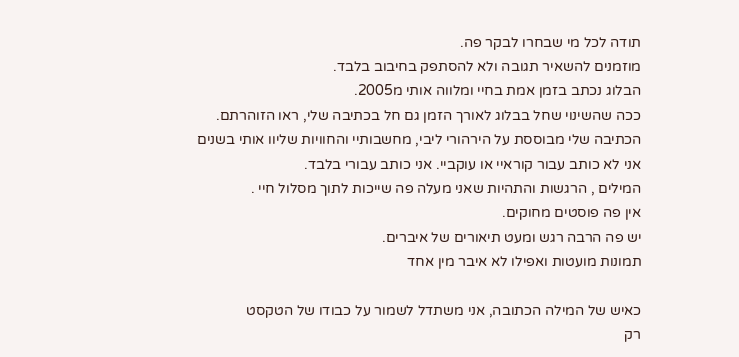תודה לכל מי שבחרו לבקר פה.
מוזמנים להשאיר תגובה ולא להסתפק בחיבוב בלבד.
הבלוג נכתב בזמן אמת בחיי ומלווה אותי מ2005.
ככה שהשינוי שחל בבלוג לאורך הזמן גם חל בכתיבה שלי, ראו הזוהרתם.
הכתיבה שלי מבוססת על הירהורי ליבי, מחשבותיי והחוויות שליוו אותי בשנים
אני לא כותב עבור קוראיי או עוקביי. אני כותב עבורי בלבד.
המילים , הרגשות והתהיות שאני מעלה פה שייכות לתוך מסלול חיי .
אין פה פוסטים מחוקים.
יש פה הרבה רגש ומעט תיאורים של איברים.
תמונות מועטות ואפילו לא איבר מין אחד

כאיש של המילה הכתובה, אני משתדל לשמור על כבודו של הטקסט
רק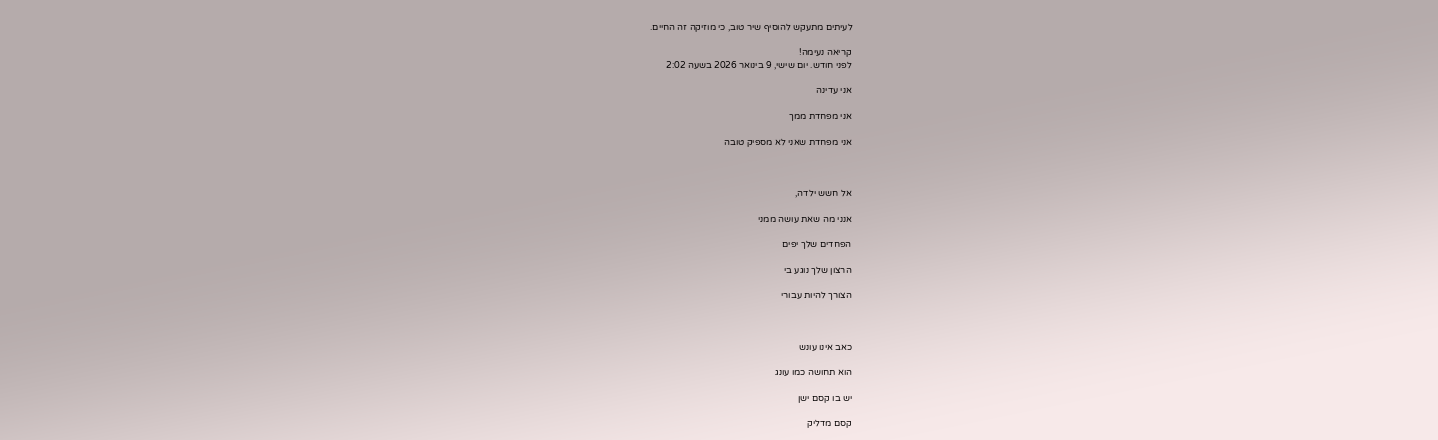לעיתים מתעקש להוסיף שיר טוב, כי מוזיקה זה החיים.

קריאה נעימה!
לפני חודש. יום שישי, 9 בינואר 2026 בשעה 2:02

אני עדינה

אני מפחדת ממך

אני מפחדת שאני לא מספיק טובה



אל חשש ילדה,

אנני מה שאת עושה ממני

הפחדים שלך יפים

הרצון שלך נוגע בי

הצורך להיות עבורי



כאב אינו עונש

הוא תחושה כמו עונג

יש בו קסם ישן

קסם מדליק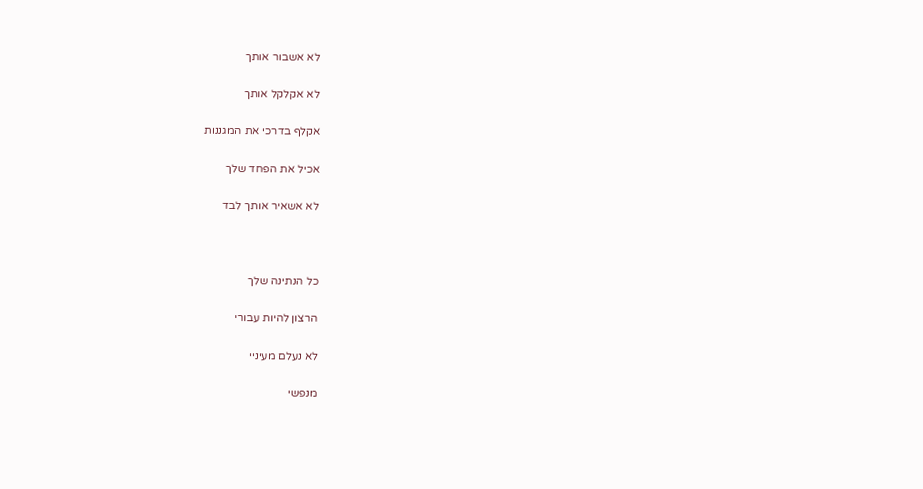לא אשבור אותך

לא אקלקל אותך

אקלף בדרכי את המגננות

אכיל את הפחד שלך

לא אשאיר אותך לבד



כל הנתינה שלך

הרצון להיות עבורי

לא נעלם מעיניי

מנפשי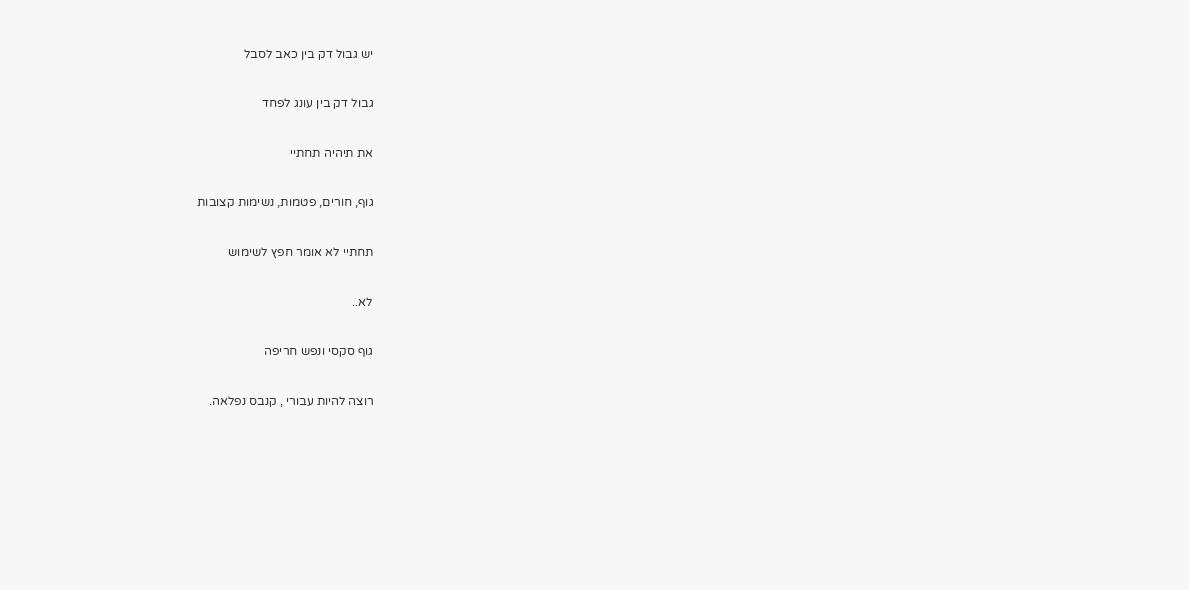יש גבול דק בין כאב לסבל

גבול דק בין עונג לפחד

את תיהיה תחתיי

גוף, חורים, פטמות, נשימות קצובות

תחתיי לא אומר חפץ לשימוש

לא..

גוף סקסי ונפש חריפה

רוצה להיות עבורי , קנבס נפלאה.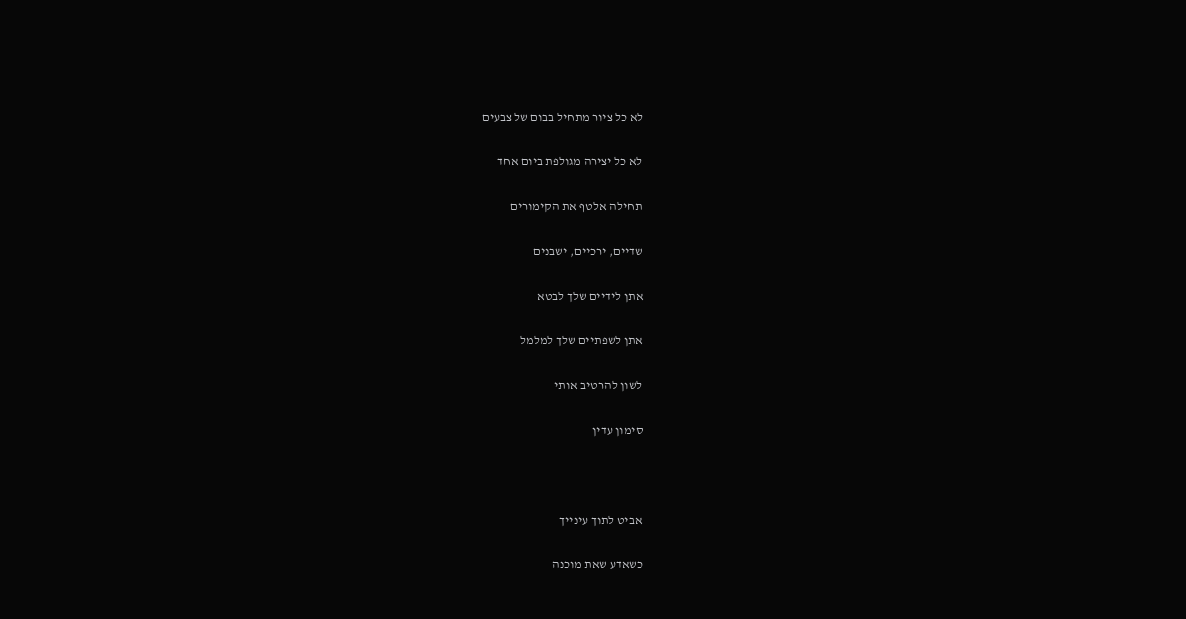לא כל ציור מתחיל בבום של צבעים

לא כל יצירה מגולפת ביום אחד

תחילה אלטף את הקימורים

שדיים, ירכיים, ישבנים

אתן לידיים שלך לבטא

אתן לשפתיים שלך למלמל

לשון להרטיב אותי

סימון עדין



אביט לתוך עינייך

כשאדע שאת מוכנה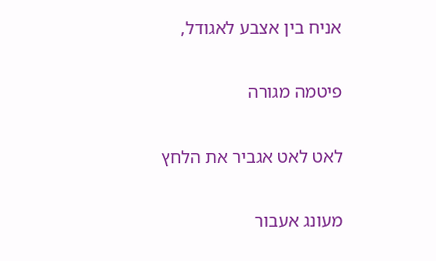אניח בין אצבע לאגודל,

פיטמה מגורה

לאט לאט אגביר את הלחץ

מעונג אעבור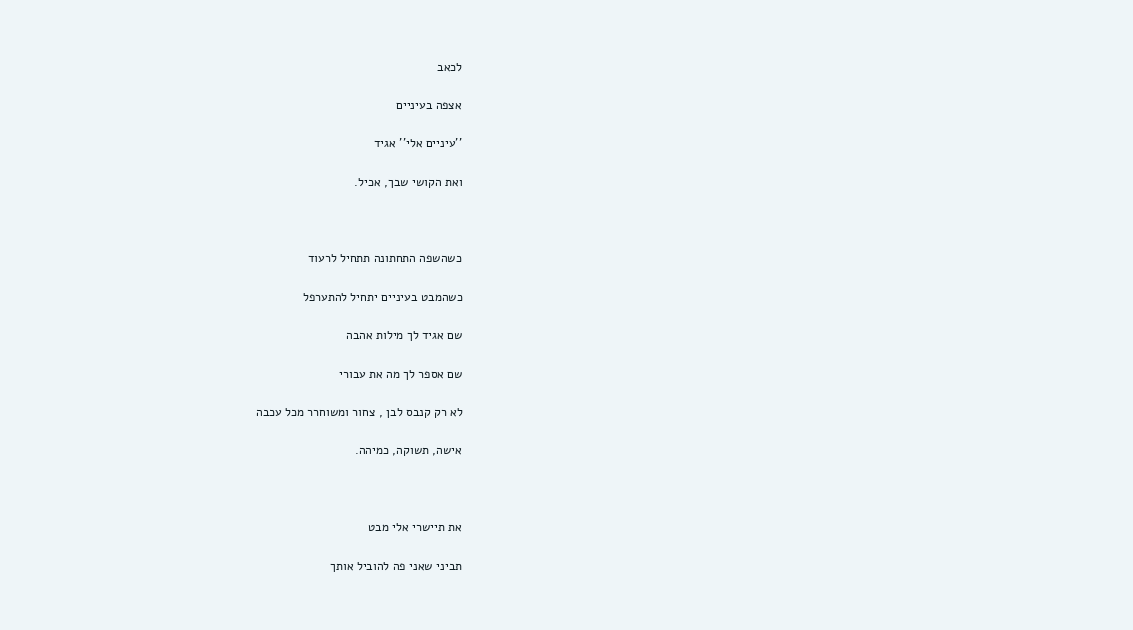לכאב

אצפה בעיניים

''עיניים אלי'' אגיד

ואת הקושי שבך, אכיל.



כשהשפה התחתונה תתחיל לרעוד

כשהמבט בעיניים יתחיל להתערפל

שם אגיד לך מילות אהבה

שם אספר לך מה את עבורי

לא רק קנבס לבן , צחור ומשוחרר מכל עכבה

אישה, תשוקה, כמיהה.



את תיישרי אלי מבט

תביני שאני פה להוביל אותך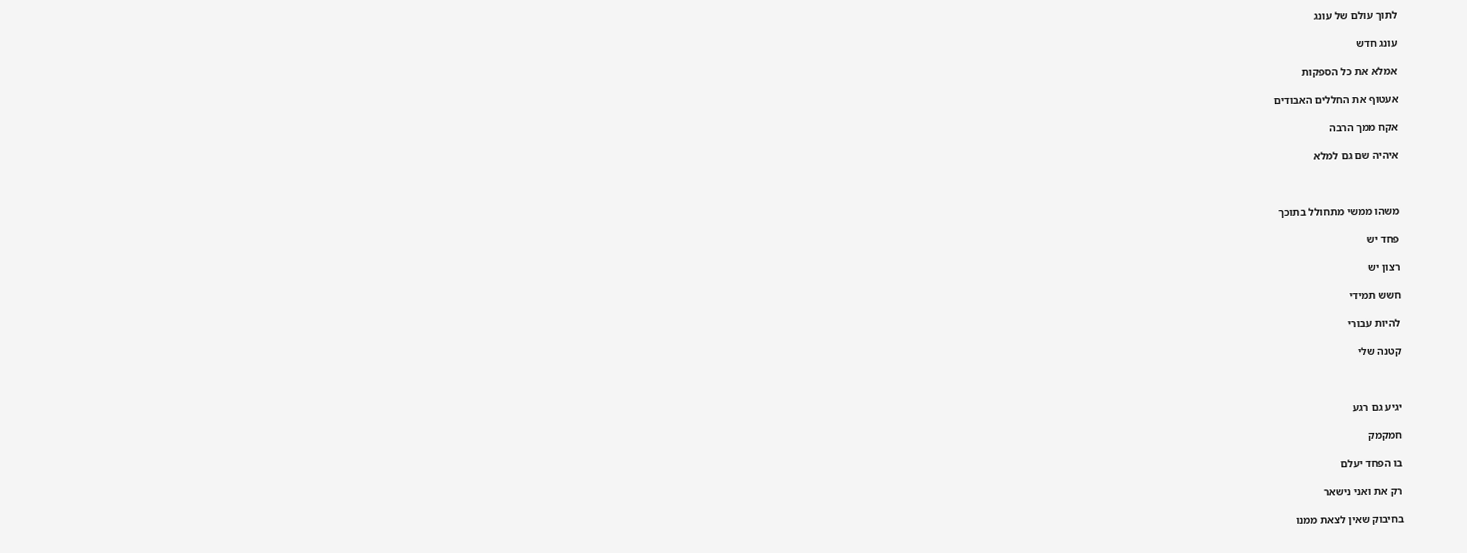לתוך עולם של עונג

עונג חדש

אמלא את כל הספקות

אעטוף את החללים האבודים

אקח ממך הרבה

איהיה שם גם למלא



משהו ממשי מתחולל בתוכך

פחד יש

רצון יש

חשש תמידי

להיות עבורי

קטנה שלי



יגיע גם רגע

חמקמק

בו הפחד יעלם

רק את ואני נישאר

בחיבוק שאין לצאת ממנו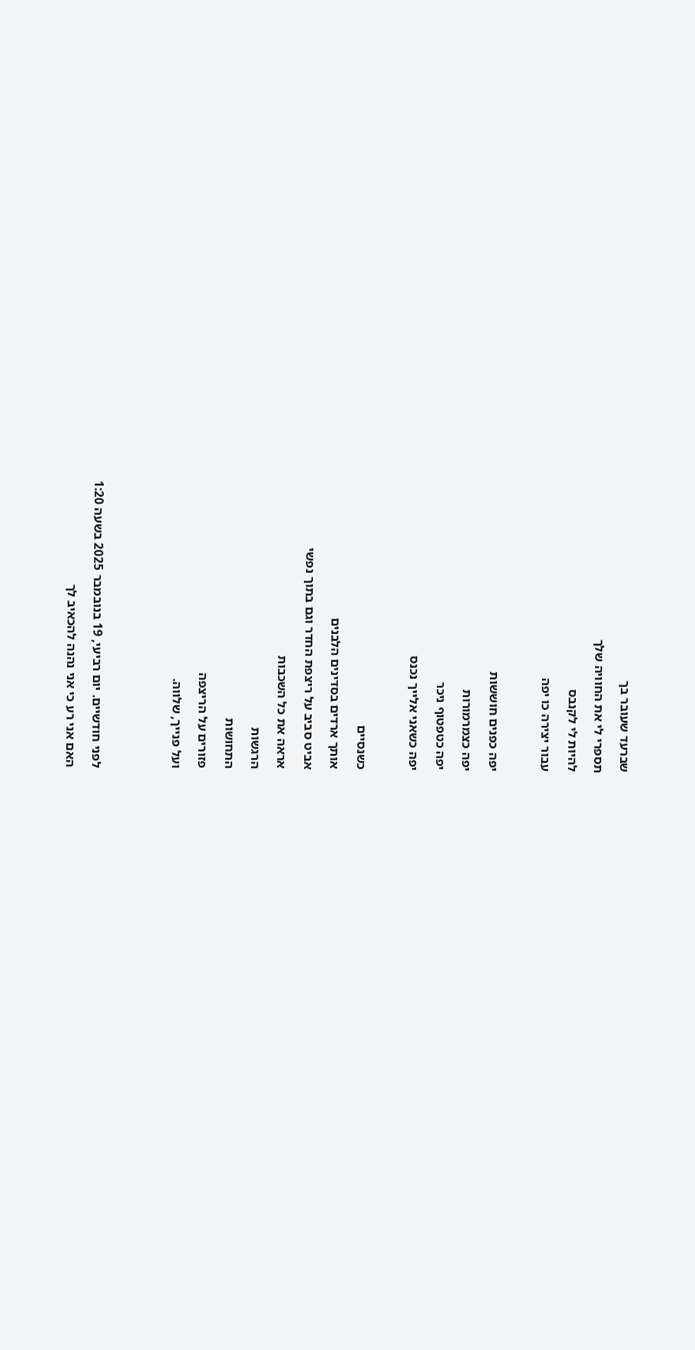שברעד שעובר בך

תספרי לי את החוויה שלך

להיות לי לקנבס

עבור יצירה כו יפה



יפה כפנים חוששות

יפה כצמרמורות

יפה כטפטוף ניכר

יפה כשאני אלייך נכנס



כשנסיים

אותך ארדים בסדינים הלבנים

אביט סביב על ריצפת החדר וגם בתוך נפשי

אראה את כל השכבות

הרגשות

התחושות

פזורים על הריצפה

ועל פנייך, שלווה.





לפני חודשיים. יום רביעי, 19 בנובמבר 2025 בשעה 1:20

האם אני רע כי אני נהנה להכאיב לך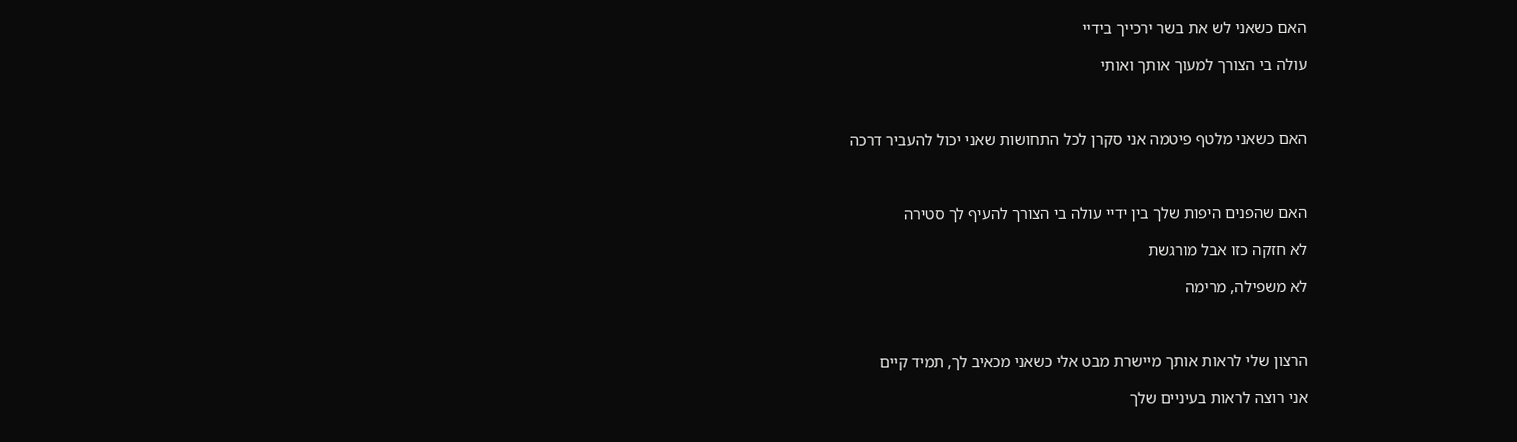האם כשאני לש את בשר ירכייך בידיי

עולה בי הצורך למעוך אותך ואותי



האם כשאני מלטף פיטמה אני סקרן לכל התחושות שאני יכול להעביר דרכה



האם שהפנים היפות שלך בין ידיי עולה בי הצורך להעיף לך סטירה

לא חזקה כזו אבל מורגשת

לא משפילה, מרימה



הרצון שלי לראות אותך מיישרת מבט אלי כשאני מכאיב לך, תמיד קיים

אני רוצה לראות בעיניים שלך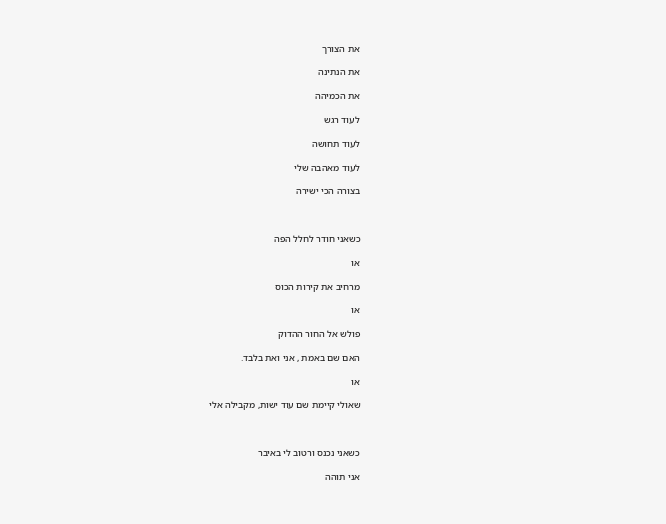את הצורך

את הנתינה

את הכמיהה

לעוד רגש

לעוד תחושה

לעוד מאהבה שלי

בצורה הכי ישירה



כשאני חודר לחלל הפה

או

מרחיב את קירות הכוס

או

פולש אל החור ההדוק

האם שם באמת , אני ואת בלבד.

או

שאולי קיימת שם עוד ישות, מקבילה אלי



כשאני נכנס ורטוב לי באיבר

אני תוהה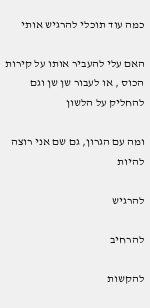כמה עוד תוכלי להרגיש אותי

האם עלי להעביר אותו על קירות הכוס , או לעבור שן שן וגם להחליק על הלשון

ומה עם הגרון, גם שם אני רוצה להיות

להרגיש

להרחיב

להקשות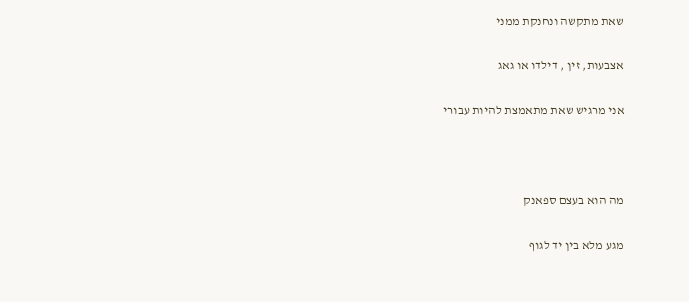שאת מתקשה ונחנקת ממני

אצבעות, זין , דילדו או גאג

אני מרגיש שאת מתאמצת להיות עבורי



מה הוא בעצם ספאנק

מגע מלא בין יד לגוף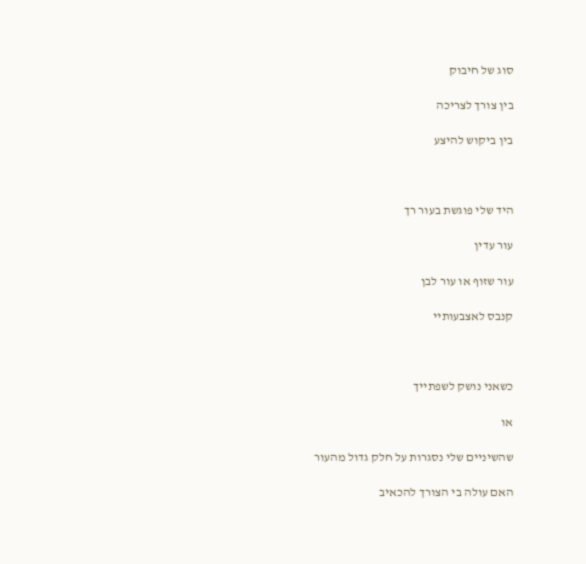סוג של חיבוק

בין צורך לצריכה

בין ביקוש להיצע



היד שלי פוגשת בעור רך

עור עדין

עור שזוף או עור לבן

קנבס לאצבעותיי



כשאני נושק לשפתייך

או

שהשיניים שלי נסגרות על חלק גדול מהעור

האם עולה בי הצורך להכאיב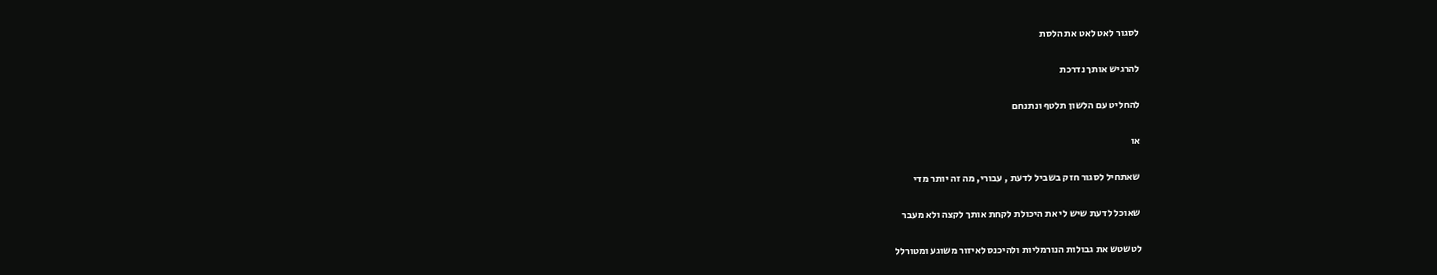לסגור לאט לאט את הלסת

להרגיש אותך נדרכת

להחליט עם הלשון תלטף ונתנחם

או

שאתחיל לסגור חזק בשביל לדעת , עבורי, מה זה יותר מדי

שאוכל לדעת שיש לי את היכולת לקחת אותך לקצה ולא מעבר

לטשטש את גבולות הנורמליות ולהיכנס לאיזור משוגע ומטורלל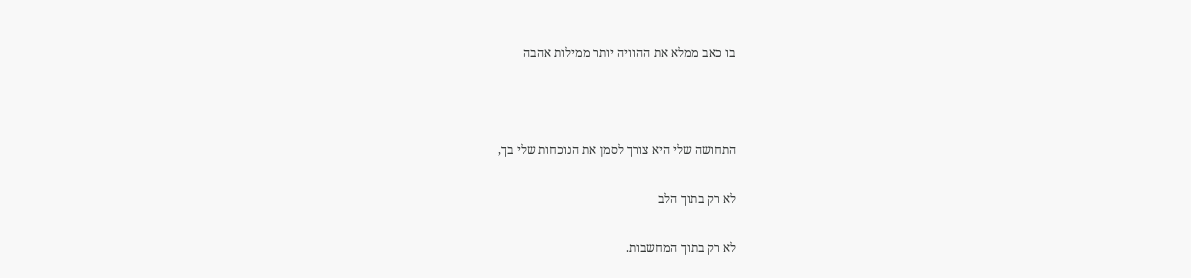בו כאב ממלא את ההוויה יותר ממילות אהבה



התחושה שלי היא צורך לסמן את הנוכחות שלי בך,

לא רק בתוך הלב

לא רק בתוך המחשבות.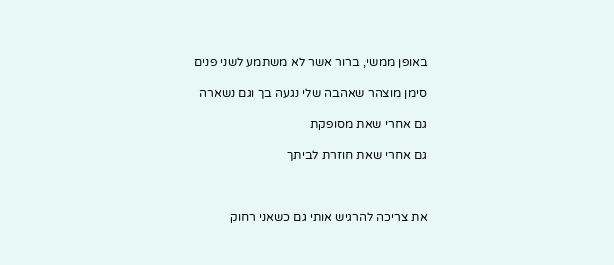באופן ממשי, ברור אשר לא משתמע לשני פנים

סימן מוצהר שאהבה שלי נגעה בך וגם נשארה

גם אחרי שאת מסופקת

גם אחרי שאת חוזרת לביתך



את צריכה להרגיש אותי גם כשאני רחוק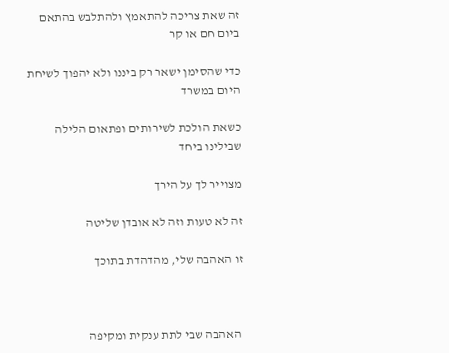זה שאת צריכה להתאמץ ולהתלבש בהתאם ביום חם או קר

כדי שהסימן ישאר רק ביננו ולא יהפוך לשיחת היום במשרד

כשאת הולכת לשירותים ופתאום הלילה שבילינו ביחד

מצוייר לך על הירך

זה לא טעות וזה לא אובדן שליטה

זו האהבה שלי, מהדהדת בתוכך



 האהבה שבי לתת ענקית ומקיפה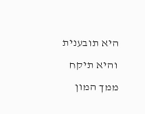היא תובענית והיא תיקח ממך המון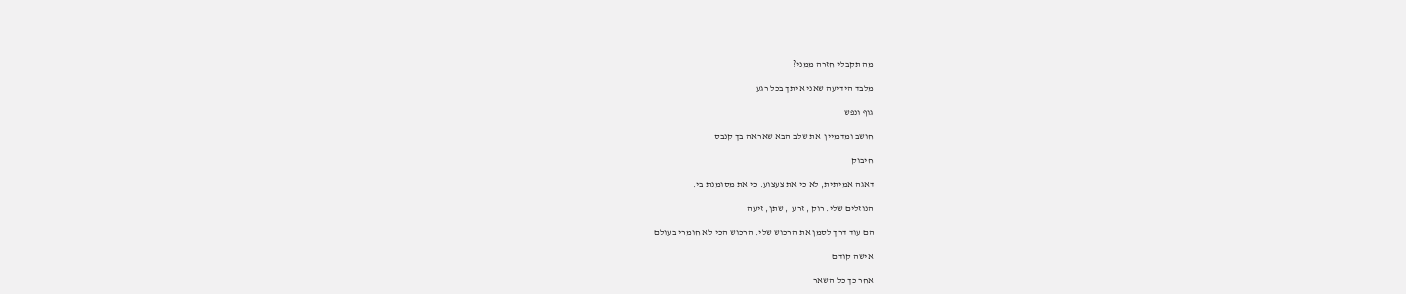מה תקבלי חזרה ממני?

מלבד הידיעה שאני איתך בכל רגע

גוף ונפש

חושב ומדמיין  את שלב הבא שאראה בך קנבס

חיבוק

דאגה אמיתית, לא כי את צעצוע. כי את מסומנת בי.

הנוזלים שלי. רוק , זרע  , שתן, זיעה

הם עוד דרך לסמן את הרכוש שלי. הרכוש הכי לא חומרי בעולם

אישה קודם

אחר כך כל השאר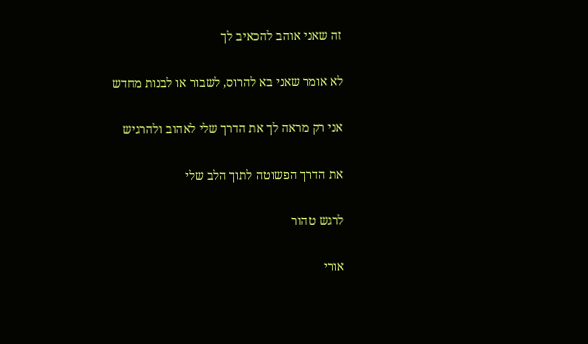זה שאני אוהב להכאיב לך

לא אומר שאני בא להרוס, לשבור או לבנות מחדש

אני רק מראה לך את הדרך שלי לאהוב ולהרגיש

את הדרך הפשוטה לתוך הלב שלי

לרגש טהור

אורי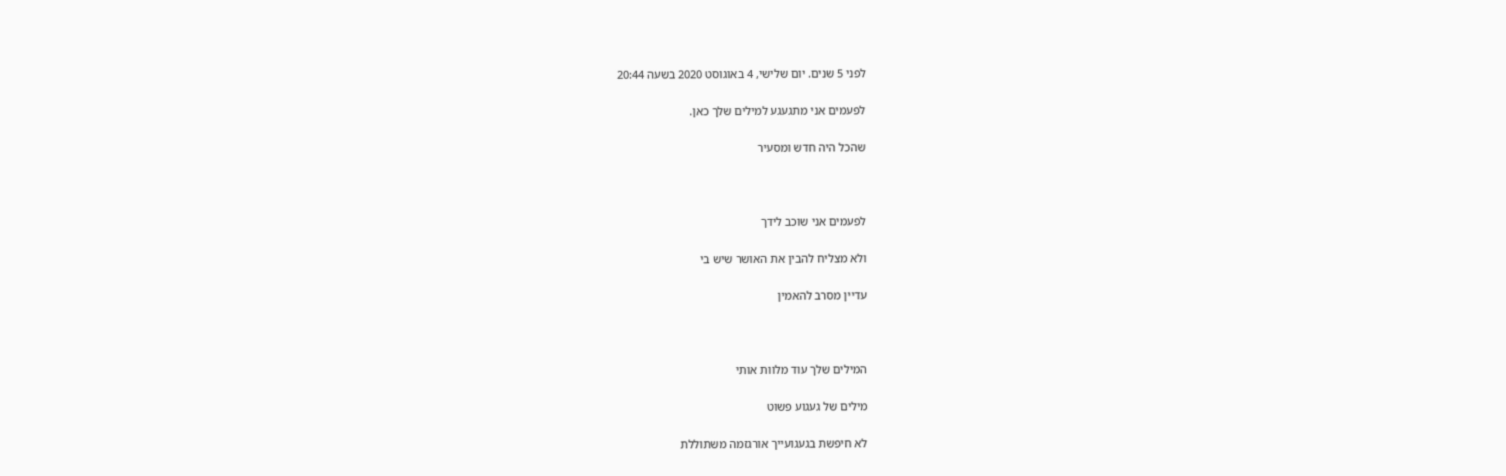לפני 5 שנים. יום שלישי, 4 באוגוסט 2020 בשעה 20:44

לפעמים אני מתגעגע למילים שלך כאן.

שהכל היה חדש ומסעיר



לפעמים אני שוכב לידך

ולא מצליח להבין את האושר שיש בי

עדיין מסרב להאמין



המילים שלך עוד מלוות אותי

מילים של געגוע פשוט

לא חיפשת בגעגועייך אורגזמה משתוללת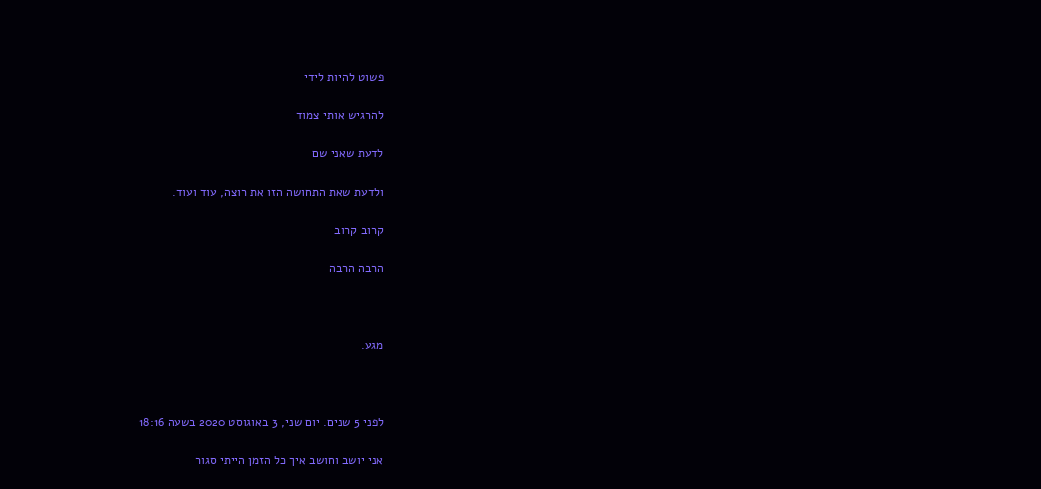פשוט להיות לידי

להרגיש אותי צמוד

לדעת שאני שם

ולדעת שאת התחושה הזו את רוצה, עוד ועוד.

קרוב קרוב

הרבה הרבה



מגע.



לפני 5 שנים. יום שני, 3 באוגוסט 2020 בשעה 18:16

אני יושב וחושב איך כל הזמן הייתי סגור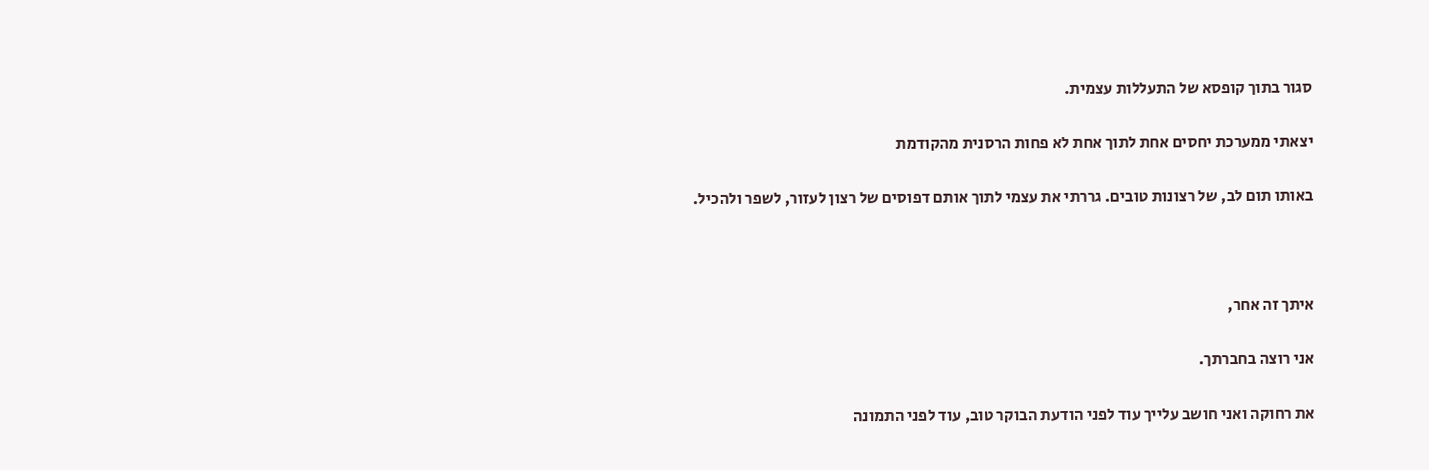סגור בתוך קופסא של התעללות עצמית.

יצאתי ממערכת יחסים אחת לתוך אחת לא פחות הרסנית מהקודמת

באותו תום לב, של רצונות טובים. גררתי את עצמי לתוך אותם דפוסים של רצון לעזור, לשפר ולהכיל.



איתך זה אחר,

אני רוצה בחברתך.

את רחוקה ואני חושב עלייך עוד לפני הודעת הבוקר טוב, עוד לפני התמונה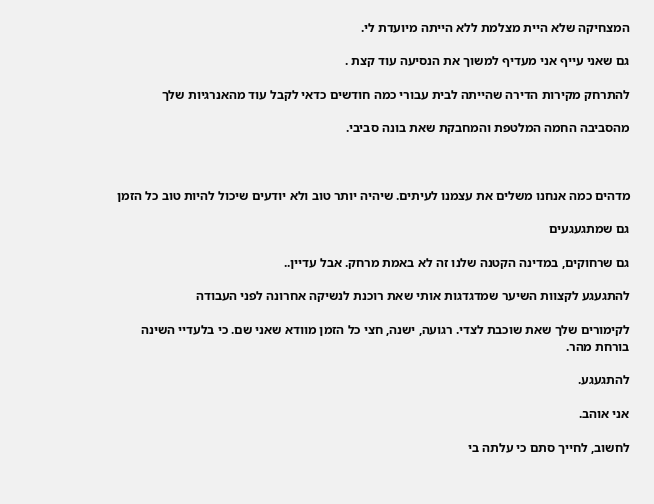המצחיקה שלא היית מצלמת ללא הייתה מיועדת לי.

גם שאני עייף אני מעדיף למשוך את הנסיעה עוד קצת .

להתרחק מקירות הדירה שהייתה לבית עבורי כמה חודשים כדאי לקבל עוד מהאנרגיות שלך

מהסביבה החמה המלטפת והמחבקת שאת בונה סביבי.



מדהים כמה אנחנו משלים את עצמנו לעיתים. שיהיה יותר טוב ולא יודעים שיכול להיות טוב כל הזמן

גם שמתגעגעים

גם שרחוקים, במדינה הקטנה שלנו זה לא באמת מרחק. אבל עדיין..

להתגעגע לקצוות השיער שמדגדגות אותי שאת רוכנת לנשיקה אחרונה לפני העבודה

לקימורים שלך שאת שוכבת לצדי. רגועה, ישנה, חצי כל הזמן מוודא שאני שם. כי בלעדיי השינה בורחת מהר.

להתגעגע.

אני אוהב.

לחשוב, לחייך סתם כי עלתה בי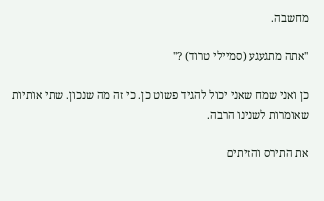מחשבה.

''אתה מתגעגע (סמיילי טרוד) ?''

כן ואני שמח שאני יכול להגיד פשוט כן. כי זה מה שנכון. שתי אותיות שאומרות לשנינו הרבה.

את התירס והזיתים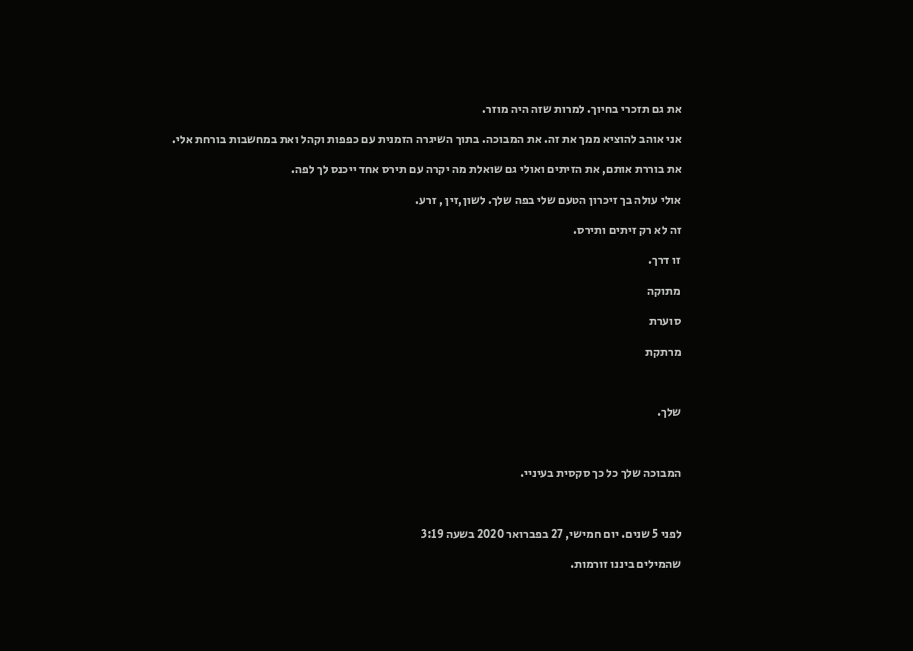את גם תזכרי בחיוך. למרות שזה היה מוזר.

אני אוהב להוציא ממך את זה. את המבוכה. בתוך השיגרה הזמנית עם כפפות וקהל ואת במחשבות בורחת אלי.

את בוררת אותם, את הזיתים ואולי גם שואלת מה יקרה עם תירס אחד ייכנס לך לפה.

אולי עולה בך זיכרון הטעם שלי בפה שלך. לשון,זין , זרע.

זה לא רק זיתים ותירס.

זו דרך.

מתוקה

סוערת

מרתקת



שלך.



המבוכה שלך כל כך סקסית בעיניי.



לפני 5 שנים. יום חמישי, 27 בפברואר 2020 בשעה 3:19

שהמילים ביננו זורמות.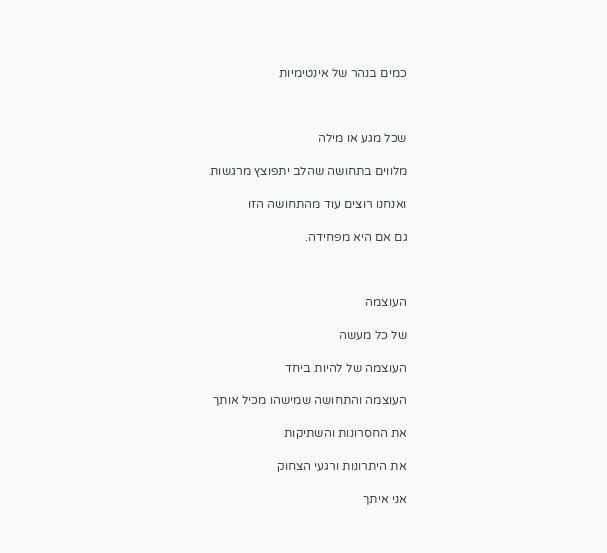כמים בנהר של אינטימיות



שכל מגע או מילה

מלווים בתחושה שהלב יתפוצץ מרגשות

ואנחנו רוצים עוד מהתחושה הזו

גם אם היא מפחידה.



העוצמה

של כל מעשה

העוצמה של להיות ביחד

העוצמה והתחושה שמישהו מכיל אותך

את החסרונות והשתיקות

את היתרונות ורגעי הצחוק

אני איתך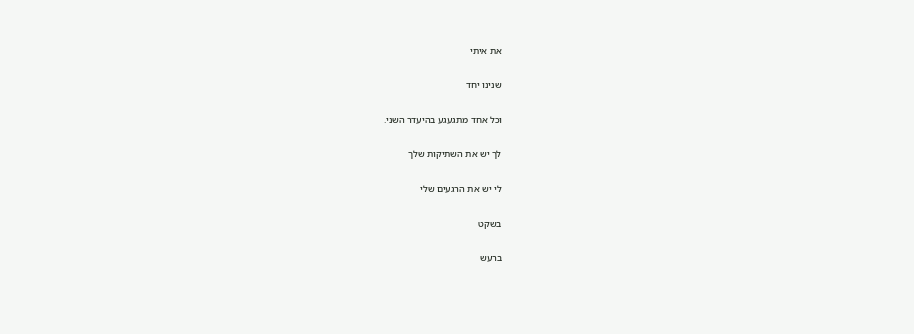את איתי

שנינו יחד

וכל אחד מתגעגע בהיעדר השני.

לך יש את השתיקות שלך

לי יש את הרגעים שלי

בשקט

ברעש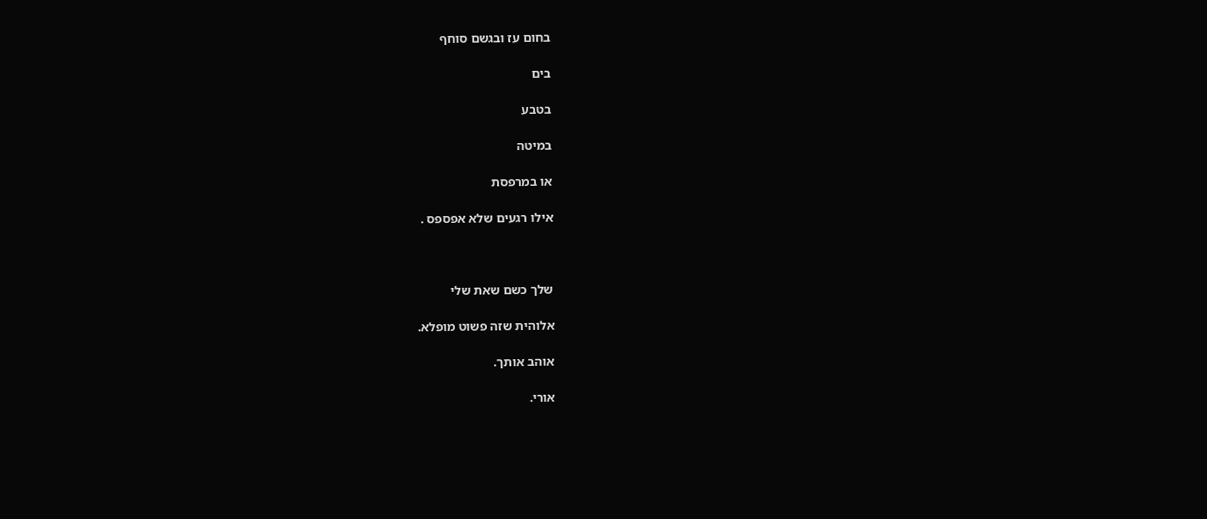בחום עז ובגשם סוחף

בים

בטבע

במיטה

או במרפסת

אילו רגעים שלא אפספס .



שלך כשם שאת שלי

אלוהית שזה פשוט מופלא.

אוהב אותך.

אורי.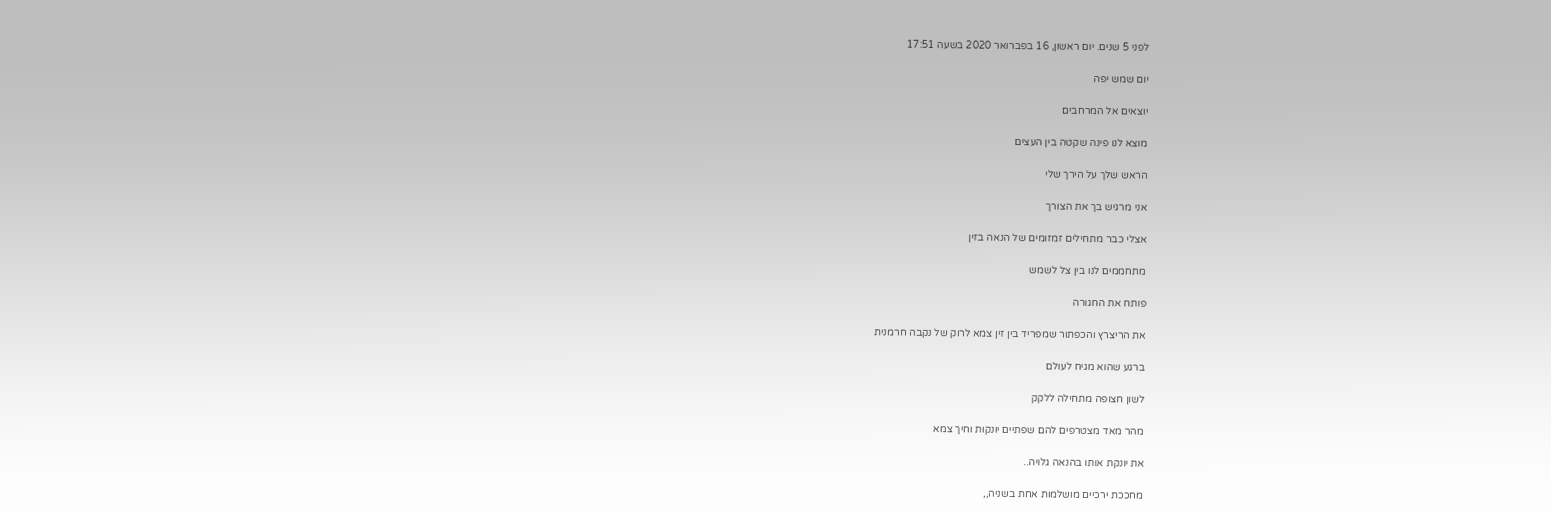לפני 5 שנים. יום ראשון, 16 בפברואר 2020 בשעה 17:51

יום שמש יפה

יוצאים אל המרחבים

מוצא לנו פינה שקטה בין העצים

הראש שלך על הירך שלי

אני מרגיש בך את הצורך

אצלי כבר מתחילים זמזומים של הנאה בזין

מתחממים לנו בין צל לשמש

פותח את החגורה

את הריצרץ והכפתור שמפריד בין זין צמא לרוק של נקבה חרמנית

ברגע שהוא מגיח לעולם

לשון חצופה מתחילה ללקק

מהר מאד מצטרפים להם שפתיים יונקות וחיך צמא

את יונקת אותו בהנאה גלויה..

מחככת ירכיים מושלמות אחת בשניה,,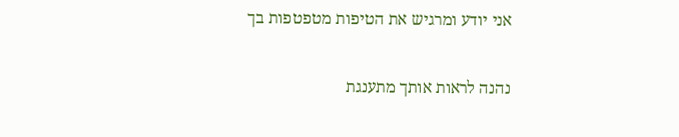אני יודע ומרגיש את הטיפות מטפטפות בך

נהנה לראות אותך מתענגת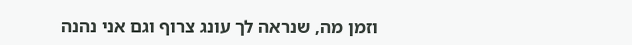וזמן מה, שנראה לך עונג צרוף וגם אני נהנה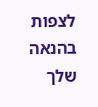לצפות בהנאה שלך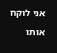אני לוקח אותו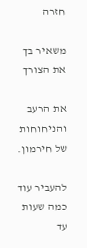חזרה

משאיר בך את הצורך

את הרעב והניחוחות של חירמון.

להעביר עוד כמה שעות עד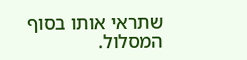שתראי אותו בסוף המסלול.